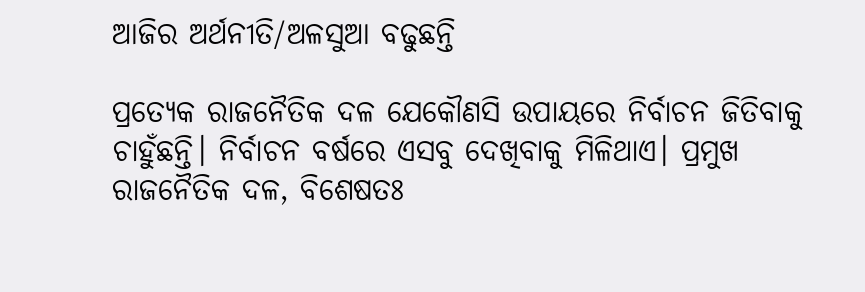ଆଜିର ଅର୍ଥନୀତି/ଅଳସୁଆ ବଢୁଛନ୍ତି

ପ୍ରତ୍ୟେକ ରାଜନୈତିକ ଦଳ ଯେକୌଣସି ଉପାୟରେ ନିର୍ବାଚନ ଜିତିବାକୁ ଚାହୁଁଛନ୍ତି। ନିର୍ବାଚନ ବର୍ଷରେ ଏସବୁ ଦେଖିବାକୁ ମିଳିଥାଏ। ପ୍ରମୁଖ ରାଜନୈତିକ ଦଳ, ବିଶେଷତଃ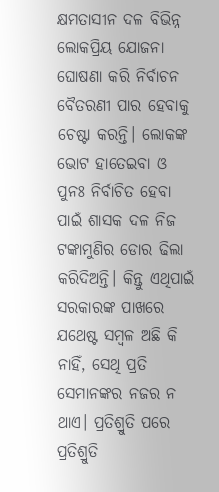କ୍ଷମତାସୀନ ଦଳ ବିଭିନ୍ନ ଲୋକପ୍ରିୟ ଯୋଜନା ଘୋଷଣା କରି ନିର୍ବାଚନ ବୈତରଣୀ ପାର ହେବାକୁ ଚେଷ୍ଟା କରନ୍ତି। ଲୋକଙ୍କ ଭୋଟ ହାତେଇବା ଓ ପୁନଃ ନିର୍ବାଚିତ ହେବା ପାଇଁ ଶାସକ ଦଳ ନିଜ ଟଙ୍କାମୁଣିର ଡୋର ଢିଲା କରିଦିଅନ୍ତି। କିନ୍ତୁ ଏଥିପାଇଁ ସରକାରଙ୍କ ପାଖରେ ଯଥେଷ୍ଟ ସମ୍ବଳ ଅଛି କି ନାହିଁ, ସେଥି ପ୍ରତି ସେମାନଙ୍କର ନଜର ନ ଥାଏ। ପ୍ରତିଶ୍ରୁତି ପରେ ପ୍ରତିଶ୍ରୁତି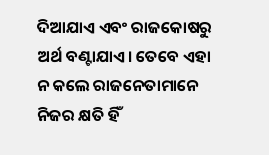ଦିଆଯାଏ ଏବଂ ରାଜକୋଷରୁ ଅର୍ଥ ବଣ୍ଟାଯାଏ। ତେବେ ଏହା ନ କଲେ ରାଜନେତାମାନେ ନିଜର କ୍ଷତି ହିଁ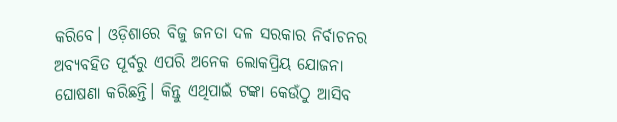କରିବେ। ଓଡ଼ିଶାରେ ବିଜୁ ଜନତା ଦଳ ସରକାର ନିର୍ବାଚନର ଅବ୍ୟବହିତ ପୂର୍ବରୁ ଏପରି ଅନେକ ଲୋକପ୍ରିୟ ଯୋଜନା ଘୋଷଣା କରିଛନ୍ତି। କିନ୍ତୁ ଏଥିପାଇଁ ଟଙ୍କା କେଉଁଠୁ ଆସିବ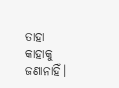ତାହା କାହାକୁ ଜଣାନାହିଁ।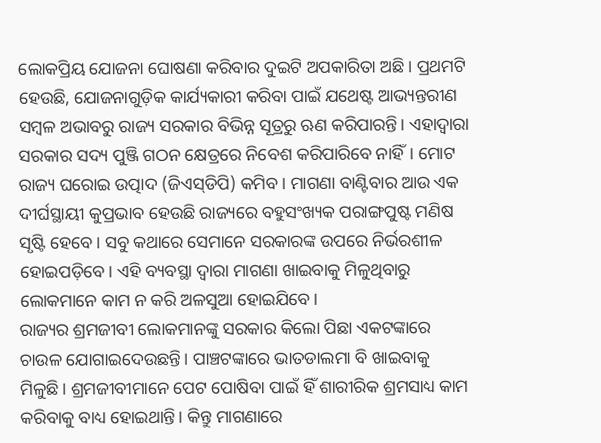ଲୋକପ୍ରିୟ ଯୋଜନା ଘୋଷଣା କରିବାର ଦୁଇଟି ଅପକାରିତା ଅଛି। ପ୍ରଥମଟି ହେଉଛି, ଯୋଜନାଗୁଡ଼ିକ କାର୍ଯ୍ୟକାରୀ କରିବା ପାଇଁ ଯଥେଷ୍ଟ ଆଭ୍ୟନ୍ତରୀଣ ସମ୍ବଳ ଅଭାବରୁ ରାଜ୍ୟ ସରକାର ବିଭିନ୍ନ ସୂତ୍ରରୁ ଋଣ କରିପାରନ୍ତି। ଏହାଦ୍ୱାରା ସରକାର ସଦ୍ୟ ପୁଞ୍ଜି ଗଠନ କ୍ଷେତ୍ରରେ ନିବେଶ କରିପାରିବେ ନାହିଁ। ମୋଟ ରାଜ୍ୟ ଘରୋଇ ଉତ୍ପାଦ (ଜିଏସ୍‌ଡିପି) କମିବ। ମାଗଣା ବାଣ୍ଟିବାର ଆଉ ଏକ ଦୀର୍ଘସ୍ଥାୟୀ କୁପ୍ରଭାବ ହେଉଛି ରାଜ୍ୟରେ ବହୁସଂଖ୍ୟକ ପରାଙ୍ଗପୁଷ୍ଟ ମଣିଷ ସୃଷ୍ଟି ହେବେ। ସବୁ କଥାରେ ସେମାନେ ସରକାରଙ୍କ ଉପରେ ନିର୍ଭରଶୀଳ ହୋଇପଡ଼ିବେ। ଏହି ବ୍ୟବସ୍ଥା ଦ୍ୱାରା ମାଗଣା ଖାଇବାକୁ ମିଳୁଥିବାରୁ ଲୋକମାନେ କାମ ନ କରି ଅଳସୁଆ ହୋଇଯିବେ।
ରାଜ୍ୟର ଶ୍ରମଜୀବୀ ଲୋକମାନଙ୍କୁ ସରକାର କିଲୋ ପିଛା ଏକଟଙ୍କାରେ ଚାଉଳ ଯୋଗାଇଦେଉଛନ୍ତି। ପାଞ୍ଚଟଙ୍କାରେ ଭାତଡାଲମା ବି ଖାଇବାକୁ ମିଳୁଛି। ଶ୍ରମଜୀବୀମାନେ ପେଟ ପୋଷିବା ପାଇଁ ହିଁ ଶାରୀରିକ ଶ୍ରମସାଧ୍ୟ କାମ କରିବାକୁ ବାଧ୍ୟ ହୋଇଥାନ୍ତି। କିନ୍ତୁ ମାଗଣାରେ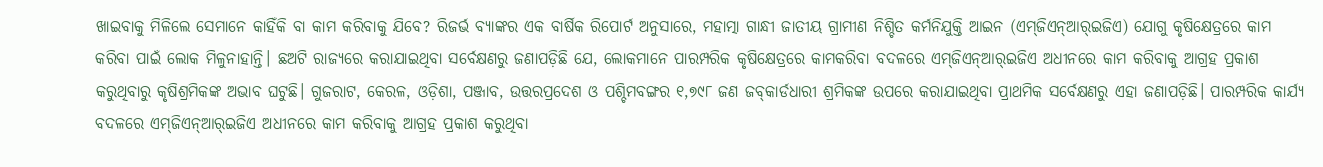ଖାଇବାକୁ ମିଳିଲେ ସେମାନେ କାହିଁକି ବା କାମ କରିବାକୁ ଯିବେ? ରିଜର୍ଭ ବ୍ୟାଙ୍କର ଏକ ବାର୍ଷିକ ରିପୋର୍ଟ ଅନୁସାରେ, ମହାତ୍ମା ଗାନ୍ଧୀ ଜାତୀୟ ଗ୍ରାମୀଣ ନିଶ୍ଚିତ କର୍ମନିଯୁକ୍ତି ଆଇନ (ଏମ୍‌ଜିଏନ୍‌ଆର୍‌ଇଜିଏ) ଯୋଗୁ କୃଷିକ୍ଷେତ୍ରରେ କାମ କରିବା ପାଇଁ ଲୋକ ମିଳୁନାହାନ୍ତି। ଛଅଟି ରାଜ୍ୟରେ କରାଯାଇଥିବା ସର୍ବେକ୍ଷଣରୁ ଜଣାପଡ଼ିଛି ଯେ, ଲୋକମାନେ ପାରମ୍ପରିକ କୃଷିକ୍ଷେତ୍ରରେ କାମକରିବା ବଦଳରେ ଏମ୍‌ଜିଏନ୍‌ଆର୍‌ଇଜିଏ ଅଧୀନରେ କାମ କରିବାକୁ ଆଗ୍ରହ ପ୍ରକାଶ କରୁଥିବାରୁ କୃଷିଶ୍ରମିକଙ୍କ ଅଭାବ ଘଟୁଛି। ଗୁଜରାଟ, କେରଳ, ଓଡ଼ିଶା, ପଞ୍ଜାବ, ଉତ୍ତରପ୍ରଦେଶ ଓ ପଶ୍ଚିମବଙ୍ଗର ୧,୭୯୮ ଜଣ ଜବ୍‌କାର୍ଡଧାରୀ ଶ୍ରମିକଙ୍କ ଉପରେ କରାଯାଇଥିବା ପ୍ରାଥମିକ ସର୍ବେକ୍ଷଣରୁ ଏହା ଜଣାପଡ଼ିଛି। ପାରମ୍ପରିକ କାର୍ଯ୍ୟ ବଦଳରେ ଏମ୍‌ଜିଏନ୍‌ଆର୍‌ଇଜିଏ ଅଧୀନରେ କାମ କରିବାକୁ ଆଗ୍ରହ ପ୍ରକାଶ କରୁଥିବା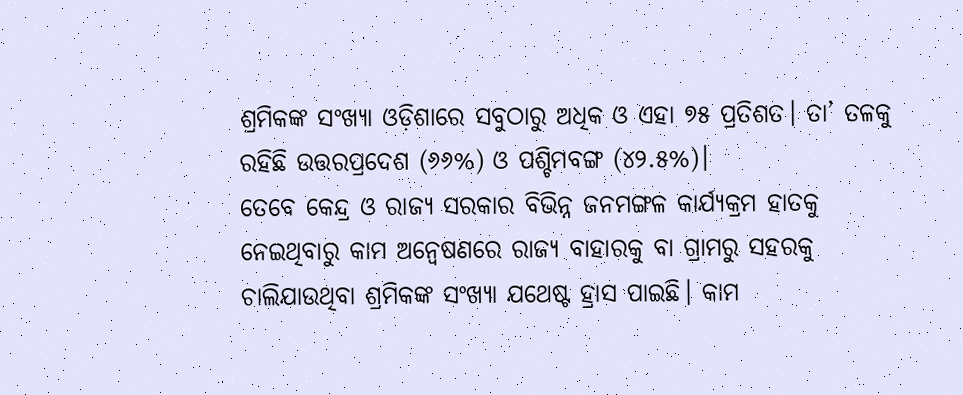ଶ୍ରମିକଙ୍କ ସଂଖ୍ୟା ଓଡ଼ିଶାରେ ସବୁଠାରୁ ଅଧିକ ଓ ଏହା ୭୫ ପ୍ରତିଶତ। ତା’ ତଳକୁ ରହିଛି ଉତ୍ତରପ୍ରଦେଶ (୬୬%) ଓ ପଶ୍ଚିମବଙ୍ଗ (୪୨.୫%)।
ତେବେ କେନ୍ଦ୍ର ଓ ରାଜ୍ୟ ସରକାର ବିଭିନ୍ନ ଜନମଙ୍ଗଳ କାର୍ଯ୍ୟକ୍ରମ ହାତକୁ ନେଇଥିବାରୁ କାମ ଅନ୍ବେଷଣରେ ରାଜ୍ୟ ବାହାରକୁ ବା ଗ୍ରାମରୁ ସହରକୁ ଚାଲିଯାଉଥିବା ଶ୍ରମିକଙ୍କ ସଂଖ୍ୟା ଯଥେଷ୍ଟ ହ୍ରାସ ପାଇଛି। କାମ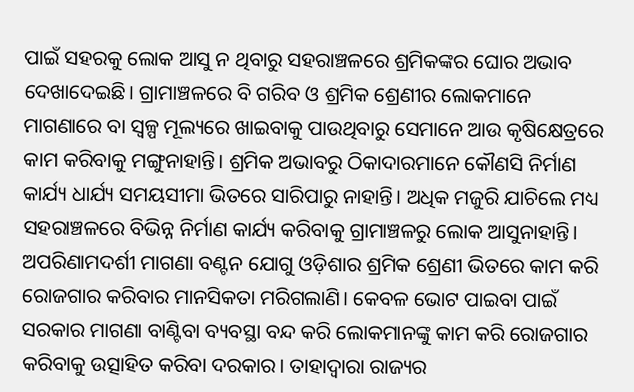ପାଇଁ ସହରକୁ ଲୋକ ଆସୁ ନ ଥିବାରୁ ସହରାଞ୍ଚଳରେ ଶ୍ରମିକଙ୍କର ଘୋର ଅଭାବ ଦେଖାଦେଇଛି। ଗ୍ରାମାଞ୍ଚଳରେ ବି ଗରିବ ଓ ଶ୍ରମିକ ଶ୍ରେଣୀର ଲୋକମାନେ ମାଗଣାରେ ବା ସ୍ବଳ୍ପ ମୂଲ୍ୟରେ ଖାଇବାକୁ ପାଉଥିବାରୁ ସେମାନେ ଆଉ କୃଷିକ୍ଷେତ୍ରରେ କାମ କରିବାକୁ ମଙ୍ଗୁନାହାନ୍ତି। ଶ୍ରମିକ ଅଭାବରୁ ଠିକାଦାରମାନେ କୌଣସି ନିର୍ମାଣ କାର୍ଯ୍ୟ ଧାର୍ଯ୍ୟ ସମୟସୀମା ଭିତରେ ସାରିପାରୁ ନାହାନ୍ତି। ଅଧିକ ମଜୁରି ଯାଚିଲେ ମଧ୍ୟ ସହରାଞ୍ଚଳରେ ବିଭିନ୍ନ ନିର୍ମାଣ କାର୍ଯ୍ୟ କରିବାକୁ ଗ୍ରାମାଞ୍ଚଳରୁ ଲୋକ ଆସୁନାହାନ୍ତି। ଅପରିଣାମଦର୍ଶୀ ମାଗଣା ବଣ୍ଟନ ଯୋଗୁ ଓଡ଼ିଶାର ଶ୍ରମିକ ଶ୍ରେଣୀ ଭିତରେ କାମ କରି ରୋଜଗାର କରିବାର ମାନସିକତା ମରିଗଲାଣି। କେବଳ ଭୋଟ ପାଇବା ପାଇଁ ସରକାର ମାଗଣା ବାଣ୍ଟିବା ବ୍ୟବସ୍ଥା ବନ୍ଦ କରି ଲୋକମାନଙ୍କୁ କାମ କରି ରୋଜଗାର କରିବାକୁ ଉତ୍ସାହିତ କରିବା ଦରକାର। ତାହାଦ୍ୱାରା ରାଜ୍ୟର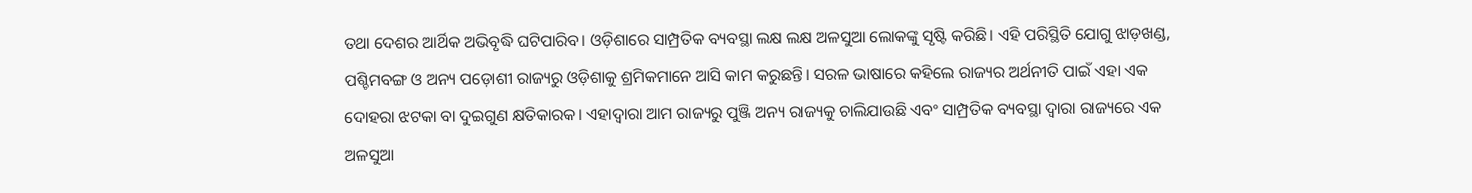ତଥା ଦେଶର ଆର୍ଥିକ ଅଭିବୃଦ୍ଧି ଘଟିପାରିବ। ଓଡ଼ିଶାରେ ସାମ୍ପ୍ରତିକ ବ୍ୟବସ୍ଥା ଲକ୍ଷ ଲକ୍ଷ ଅଳସୁଆ ଲୋକଙ୍କୁ ସୃଷ୍ଟି କରିଛି। ଏହି ପରିସ୍ଥିତି ଯୋଗୁ ଝାଡ଼ଖଣ୍ଡ, ପଶ୍ଚିମବଙ୍ଗ ଓ ଅନ୍ୟ ପଡ଼ୋଶୀ ରାଜ୍ୟରୁ ଓଡ଼ିଶାକୁ ଶ୍ରମିକମାନେ ଆସି କାମ କରୁଛନ୍ତି। ସରଳ ଭାଷାରେ କହିଲେ ରାଜ୍ୟର ଅର୍ଥନୀତି ପାଇଁ ଏହା ଏକ ଦୋହରା ଝଟକା ବା ଦୁଇଗୁଣ କ୍ଷତିକାରକ। ଏହାଦ୍ୱାରା ଆମ ରାଜ୍ୟରୁ ପୁଞ୍ଜି ଅନ୍ୟ ରାଜ୍ୟକୁ ଚାଲିଯାଉଛି ଏବଂ ସାମ୍ପ୍ରତିକ ବ୍ୟବସ୍ଥା ଦ୍ୱାରା ରାଜ୍ୟରେ ଏକ ଅଳସୁଆ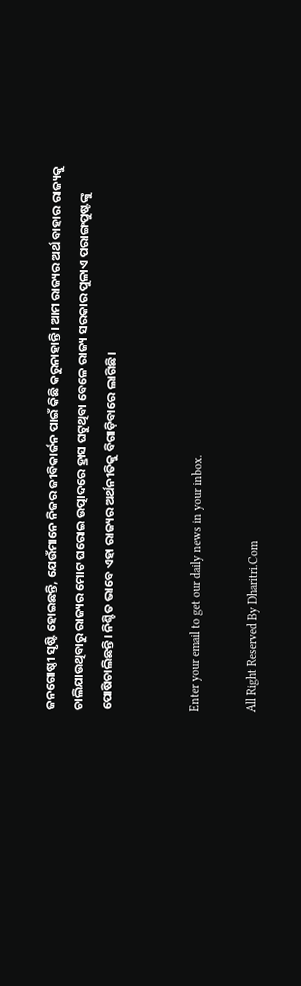ଜନଗୋଷ୍ଠୀ ସୃଷ୍ଟି ହୋଇଛନ୍ତି, ଯେଉଁମାନେ ନିଜର ଜୀବିକାର୍ଜନ ପାଇଁ କିଛି କରୁନାହାନ୍ତି। ଆମ ରାଜ୍ୟର ଅର୍ଥ ବାହାର ରାଜ୍ୟକୁ ଚାଲିଯାଉଥିବାରୁ ରାଜ୍ୟର ମୋଟ ଘରୋଇ ଉତ୍ପାଦରେ ହ୍ରାସ ଘଟୁଥିବା ବେଳେ ରାଜ୍ୟ ସରକାର ପୁଳାଏ ପରାଙ୍ଗପୁଷ୍ଟଙ୍କୁ ପୋଷିଚାଲିଛନ୍ତି। ନିଶ୍ଚିତ ଭାବେ ଏହା ରାଜ୍ୟର ଅର୍ଥନୀତିକୁ ବିଗାଡ଼ିବାରେ ଲାଗିଛି।


Enter your email to get our daily news in your inbox.

All Right Reserved By Dharitri.Com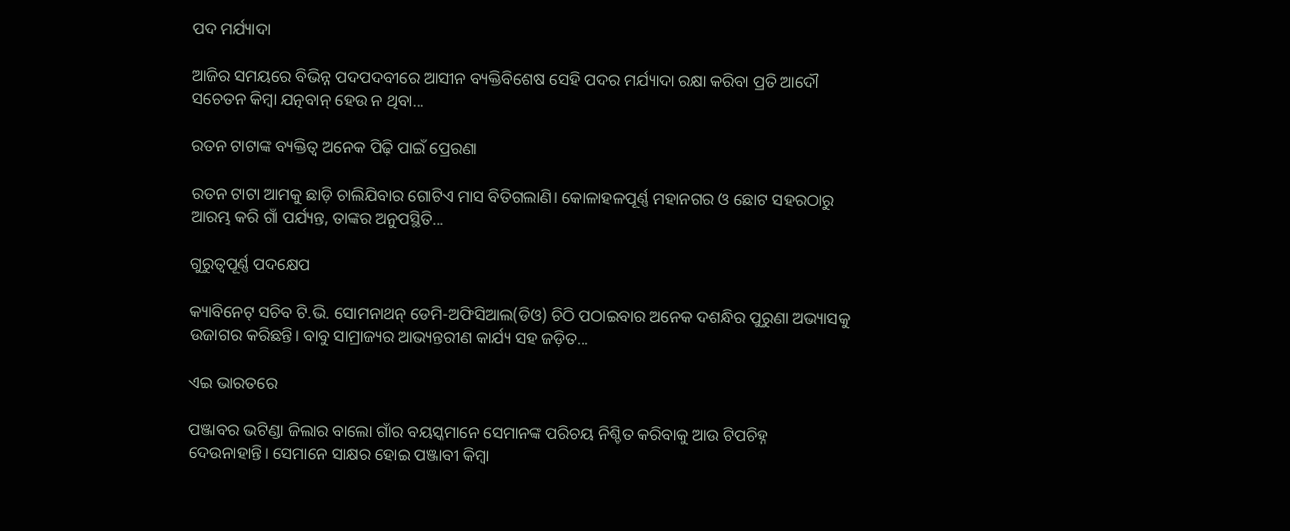ପଦ ମର୍ଯ୍ୟାଦା

ଆଜିର ସମୟରେ ବିଭିନ୍ନ ପଦପଦବୀରେ ଆସୀନ ବ୍ୟକ୍ତିବିଶେଷ ସେହି ପଦର ମର୍ଯ୍ୟାଦା ରକ୍ଷା କରିବା ପ୍ରତି ଆଦୌ ସଚେତନ କିମ୍ବା ଯତ୍ନବାନ୍‌ ହେଉ ନ ଥିବା...

ରତନ ଟାଟାଙ୍କ ବ୍ୟକ୍ତିତ୍ୱ ଅନେକ ପିଢ଼ି ପାଇଁ ପ୍ରେରଣା

ରତନ ଟାଟା ଆମକୁ ଛାଡ଼ି ଚାଲିଯିବାର ଗୋଟିଏ ମାସ ବିତିଗଲାଣି। କୋଳାହଳପୂର୍ଣ୍ଣ ମହାନଗର ଓ ଛୋଟ ସହରଠାରୁ ଆରମ୍ଭ କରି ଗାଁ ପର୍ଯ୍ୟନ୍ତ, ତାଙ୍କର ଅନୁପସ୍ଥିତି...

ଗୁରୁତ୍ୱପୂର୍ଣ୍ଣ ପଦକ୍ଷେପ

କ୍ୟାବିନେଟ୍‌ ସଚିବ ଟି.ଭି. ସୋମନାଥନ୍‌ ଡେମି-ଅଫିସିଆଲ(ଡିଓ) ଚିଠି ପଠାଇବାର ଅନେକ ଦଶନ୍ଧିର ପୁରୁଣା ଅଭ୍ୟାସକୁ ଉଜାଗର କରିଛନ୍ତି। ବାବୁ ସାମ୍ରାଜ୍ୟର ଆଭ୍ୟନ୍ତରୀଣ କାର୍ଯ୍ୟ ସହ ଜଡ଼ିତ...

ଏଇ ଭାରତରେ

ପଞ୍ଜାବର ଭଟିଣ୍ଡା ଜିଲାର ବାଲୋ ଗାଁର ବୟସ୍କମାନେ ସେମାନଙ୍କ ପରିଚୟ ନିଶ୍ଚିତ କରିବାକୁ ଆଉ ଟିପଚିହ୍ନ ଦେଉନାହାନ୍ତି। ସେମାନେ ସାକ୍ଷର ହୋଇ ପଞ୍ଜାବୀ କିମ୍ବା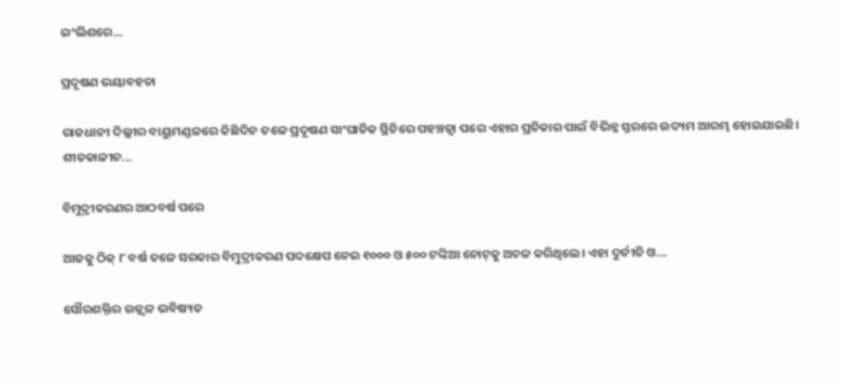ଇଂଲିଶରେ...

ପ୍ରଦୂଷଣ ଭୟାବହତା

ରାଜଧାନୀ ଦିଲ୍ଲୀର ବାୟୁମଣ୍ଡଳରେ କିଛିଦିନ ତଳେ ପ୍ରଦୂଷଣ ସାଂଘାତିକ ସ୍ଥିତିରେ ପହଞ୍ଚତ୍ବା ପରେ ଏହାର ପ୍ରତିକାର ପାଇଁ ବିଭିନ୍ନ ସ୍ତରରେ ଉଦ୍ୟମ ଆରମ୍ଭ ହୋଇଯାଇଛି। ଶୀତକାଳୀନ...

ବିମୁଦ୍ରୀକରଣର ଆଠବର୍ଷ ପରେ

ଆଜକୁ ଠିକ୍‌ ୮ ବର୍ଷ ତଳେ ସରକାର ବିମୁଦ୍ରୀକରଣ ପଦକ୍ଷେପ ନେଇ ୧୦୦୦ ଓ ୫୦୦ ଟଙ୍କିଆ ନୋଟ୍‌କୁ ଅଚଳ କରିଥିଲେ। ଏହା ଦୁର୍ନୀତି ଓ...

ସୌରଶକ୍ତିର ଉଜ୍ଜ୍ୱଳ ଭବିଷ୍ୟତ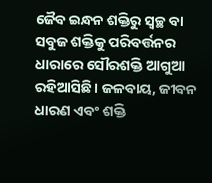ଜୈବ ଇନ୍ଧନ ଶକ୍ତିରୁ ସ୍ବଚ୍ଛ ବା ସବୁଜ ଶକ୍ତିକୁ ପରିବର୍ତ୍ତନର ଧାରାରେ ସୌରଶକ୍ତି ଆଗୁଆ ରହିଆସିଛି। ଜଳବାୟ, ଜୀବନ ଧାରଣ ଏବଂ ଶକ୍ତି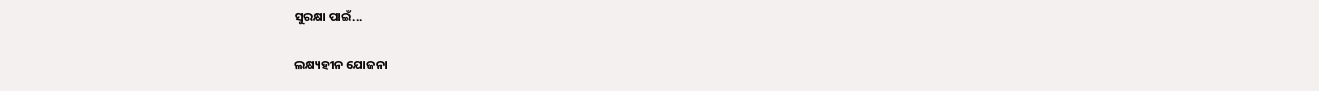ସୁରକ୍ଷା ପାଇଁ...

ଲକ୍ଷ୍ୟହୀନ ଯୋଜନା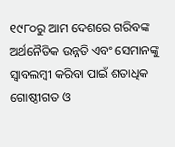୧୯୮୦ରୁ ଆମ ଦେଶରେ ଗରିବଙ୍କ ଅର୍ଥନୈତିକ ଉନ୍ନତି ଏବଂ ସେମାନଙ୍କୁ ସ୍ବାବଲମ୍ବୀ କରିବା ପାଇଁ ଶତାଧିକ ଗୋଷ୍ଠୀଗତ ଓ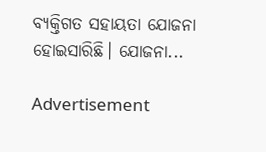ବ୍ୟକ୍ତିଗତ ସହାୟତା ଯୋଜନା ହୋଇସାରିଛି। ଯୋଜନା...

Advertisement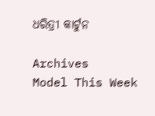ଧରିତ୍ରୀ କାର୍ଟୁନ

Archives
Model This Week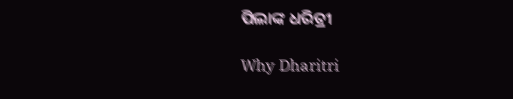ପିଲାଙ୍କ ଧରିତ୍ରୀ

Why Dharitri